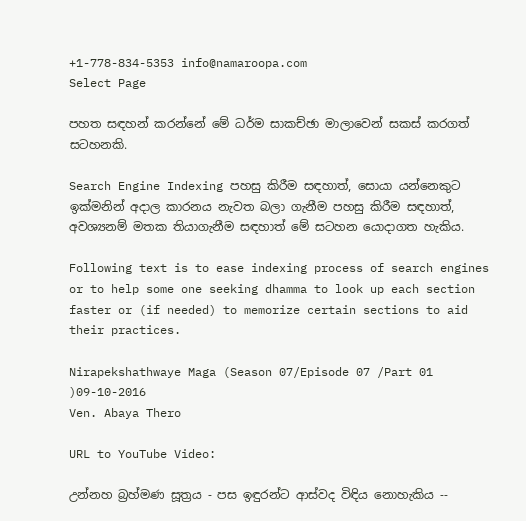+1-778-834-5353 info@namaroopa.com
Select Page

පහත සඳහන් කරන්නේ මේ ධර්ම සාකච්ඡා මාලාවෙන් සකස් කරගත් සටහනකි.

Search Engine Indexing පහසු කිරීම සඳහාත්, සොයා යන්නෙකුට ඉක්මනින් අදාල කාරනය නැවත බලා ගැනීම පහසු කිරීම සඳහාත්, අවශ්‍යනම් මතක තියාගැනීම සඳහාත් මේ සටහන යොදාගත හැකිය.

Following text is to ease indexing process of search engines or to help some one seeking dhamma to look up each section faster or (if needed) to memorize certain sections to aid their practices.

Nirapekshathwaye Maga (Season 07/Episode 07 /Part 01 )09-10-2016
Ven. Abaya Thero

URL to YouTube Video:

උන්නහ බ්‍රහ්මණ සූත්‍රය - පස ඉඳුරන්ට ආස්වද විඳිය නොහැකිය --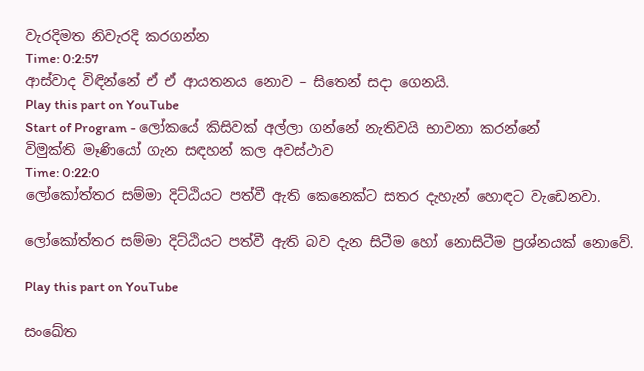වැරදිමත නිවැරදි කරගන්න
Time: 0:2:57
ආස්වාද විඳින්නේ ඒ ඒ ආයතනය නොව – සිතෙන් සදා ගෙනයි.
Play this part on YouTube
Start of Program - ලෝකයේ කිසිවක් අල්ලා ගන්නේ නැතිවයි භාවනා කරන්නේ
විමුක්ති මෑණියෝ ගැන සඳහන් කල අවස්ථාව
Time: 0:22:0
ලෝකෝත්තර සම්මා දිට්ඨියට පත්වී ඇති කෙනෙක්ට සතර දැහැන් හොඳට වැඩෙනවා.

ලෝකෝත්තර සම්මා දිට්ඨියට පත්වී ඇති බව දැන සිටීම හෝ නොසිටීම ප්‍රශ්නයක් නොවේ.

Play this part on YouTube

සංඛේත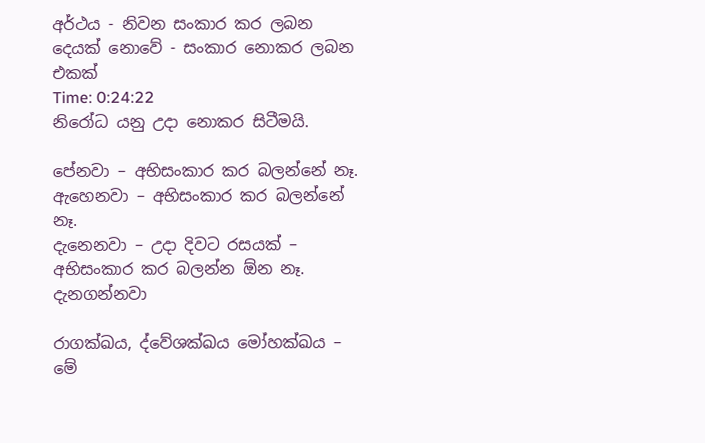අර්ථය - නිවන සංකාර කර ලබන දෙයක් නොවේ - සංකාර නොකර ලබන එකක්
Time: 0:24:22
නිරෝධ යනු උදා නොකර සිටීමයි.

පේනවා – අභිසංකාර කර බලන්නේ නෑ.
ඇහෙනවා – අභිසංකාර කර බලන්නේ නෑ.
දැනෙනවා – උදා දිවට රසයක් – අභිසංකාර කර බලන්න ඕන නෑ.
දැනගන්නවා

රාගක්ඛය, ද්වේශක්ඛය මෝහක්ඛය – මේ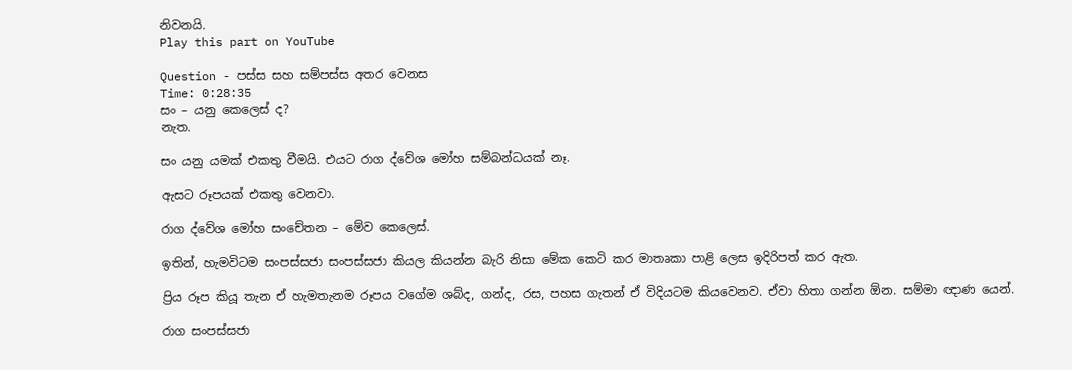නිවනයි.
Play this part on YouTube

Question - පස්ස සහ සම්පස්ස අතර වෙනස
Time: 0:28:35
සං – යනු කෙලෙස් ද?
නැත.

සං යනු යමක් එකතු වීමයි. එයට රාග ද්වේශ මෝහ සම්බන්ධයක් නෑ.

ඇසට රූපයක් එකතු වෙනවා.

රාග ද්වේශ මෝහ සංචේතන – මේව කෙලෙස්.

ඉතින්, හැමවිටම සංපස්සජා සංපස්සජා කියල කියන්න බැරි නිසා මේක කෙටි කර මාතෘකා පාළි ලෙස ඉදිරිපත් කර ඇත.

ප්‍රිය රූප කියූ තැන ඒ හැමතැනම රූපය වගේම ශබ්ද, ගන්ද, රස, පහස ගැතන් ඒ විදියටම කියවෙනව. ඒවා හිතා ගන්න ඕන. සම්මා ඥාණ යෙන්.

රාග සංපස්සජා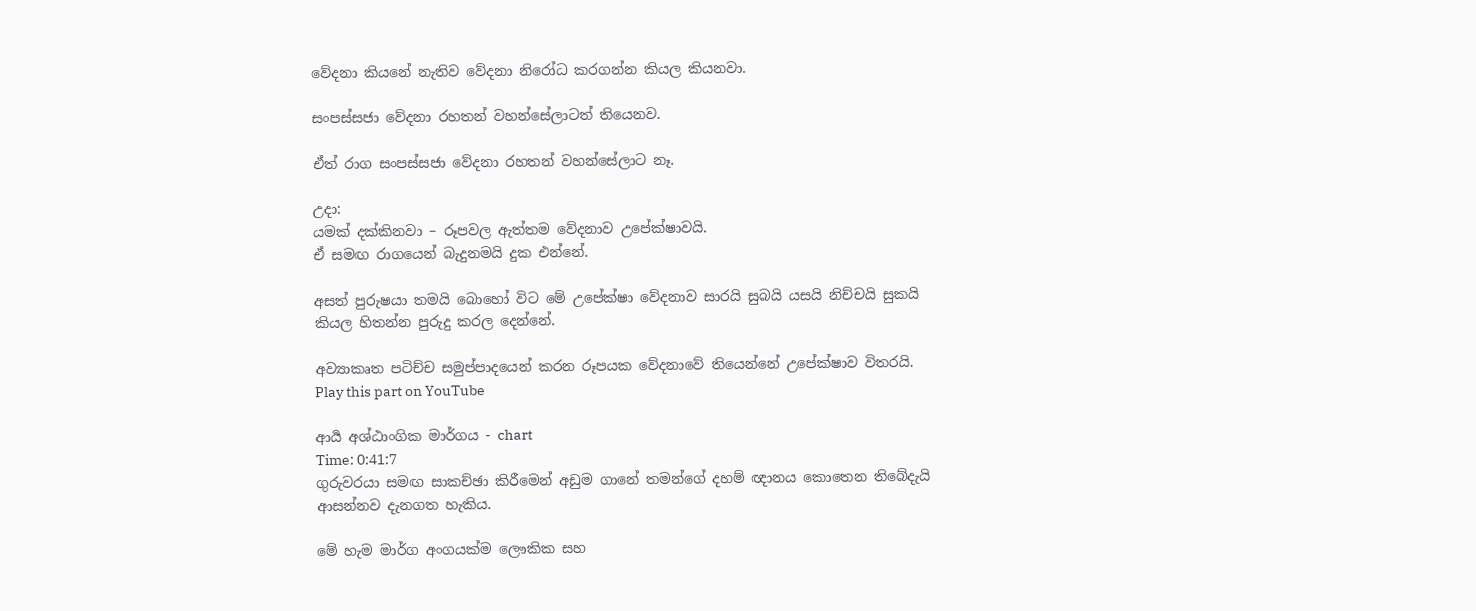වේදනා කියනේ නැතිව වේදනා නිරෝධ කරගන්න කියල කියනවා.

සංපස්සජා වේදනා රහතන් වහන්සේලාටත් තියෙනව.

ඒත් රාග සංපස්සජා වේදනා රහතන් වහන්සේලාට නෑ.

උදා:
යමක් දක්කිනවා – රූපවල ඇත්තම වේදනාව උපේක්ෂාවයි.
ඒ සමඟ රාගයෙන් බැදුනමයි දුක එන්නේ.

අසත් පුරුෂයා තමයි බොහෝ විට මේ උපේක්ෂා වේදනාව සාරයි සුබයි යසයි නිච්චයි සුකයි කියල හිතන්න පුරුදු කරල දෙන්නේ.

අව්‍යාකෘත පටිච්ච සමුප්පාදයෙන් කරන රූපයක වේදනාවේ තියෙන්නේ උපේක්ෂාව විතරයි.
Play this part on YouTube

ආර්‍ය අශ්ඨාංගික මාර්ගය - chart
Time: 0:41:7
ගුරුවරයා සමඟ සාකච්ඡා කිරීමෙන් අඩුම ගානේ තමන්ගේ දහම් ඥානය කොතෙන තිබේදැයි ආසන්නව දැනගත හැකිය.

මේ හැම මාර්ග අංගයක්ම ලෞකික සහ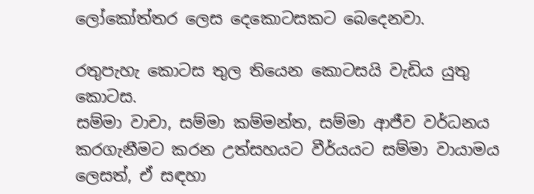ලෝකෝත්තර ලෙස දෙකොටසකට බෙදෙනවා.

රතුපැහැ කොටස තුල තියෙන කොටසයි වැඩිය යුතු කොටස.
සම්මා වාචා, සම්මා කම්මන්ත, සම්මා ආජීව වර්ධනය කරගැනීමට කරන උත්සහයට වීර්යයට සම්මා වායාමය ලෙසත්, ඒ සඳහා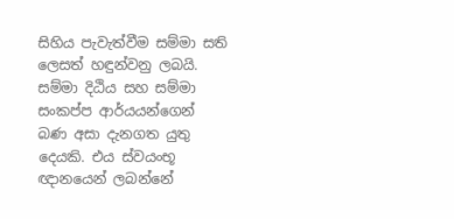සිහිය පැවැත්වීම සම්මා සති ලෙසත් හඳුන්වනු ලබයි.
සම්මා දිඨිය සහ සම්මා සංකප්ප ආර්යයන්ගෙන් බණ අසා දැනගත යුතු දෙයකි. එය ස්වයංභූ ඥානයෙන් ලබන්නේ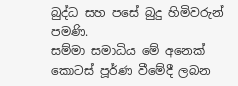බුද්ධ සහ පසේ බුදු හිමිවරුන් පමණි.
සම්මා සමාධිය මේ අනෙක් කොටස් පූර්ණ වීමේදී ලබන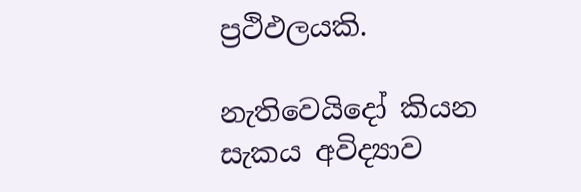ප්‍රථිඵලයකි.

නැතිවෙයිදෝ කියන සැකය අවිද්‍යාව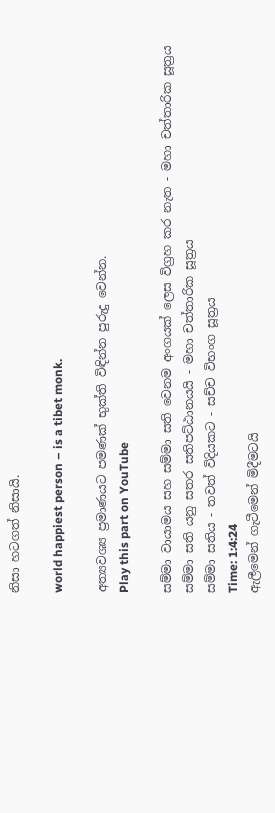නිසා හටගත් නිසායි.

world happiest person – is a tibet monk.

අත්‍යවශ්‍ය ප්‍රමාණයට පමණක් භුක්ති විඳින්න පුරුදු වෙන්න.
Play this part on YouTube

සම්මා වායාමය සහ සම්මා සති වෙනම අංගයක් ලෙස විග්‍රහ කර නැත - මහා චත්තාරික සූත්‍රය
සම්මා සති යනු සතර සතිපට්ඨානයයි - මහා චත්තාරික සූත්‍රය
සම්මා සතිය - තවත් විදියකට - සච්ච විභංග සූත්‍රය
Time: 1:4:24
ඇලීමෙන් ගැටීමෙන් මිදීමටයි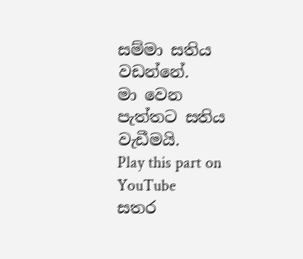සම්මා සතිය වඩන්නේ.
මා වෙන පැත්තට සතිය වැඩීමයි.
Play this part on YouTube
සතර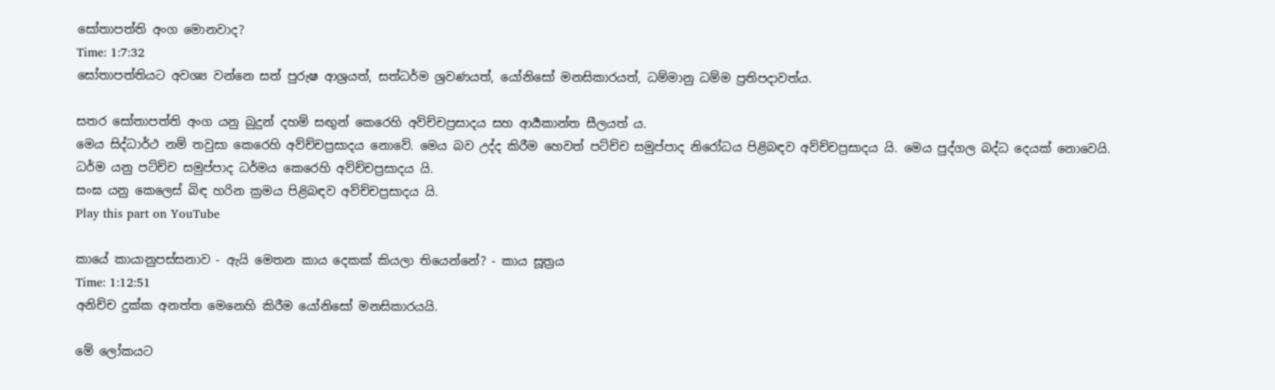සෝතාපත්ති අංග මොනවාද?
Time: 1:7:32
සෝතාපත්තියට අවශ්‍ය වන්නෙ සත් පුරුෂ ආශ්‍රයත්, සත්ධර්ම ශ්‍රවණයත්, යෝනිසෝ මනසිකාරයත්, ධම්මානු ධම්ම ප්‍රතිපදාවත්ය.

සතර සෝතාපත්ති අංග යනු බුදුන් දහම් සඟුන් කෙරෙහි අව්ච්චප්‍රසාදය සහ ආර්‍යකාන්ත සීලයත් ය.
මෙය සිද්ධාර්ථ නම් තවුසා කෙරෙහි අව්ච්චප්‍රසාදය නොවේ. මෙය බව උද්ද කිරීම හෙවත් පට්ච්ච සමුප්පාද නිරෝධය පිළිබඳව අව්ච්චප්‍රසාදය යි. මෙය පුද්ගල බද්ධ දෙයක් නොවෙයි.
ධර්ම යනු පට්ච්ච සමුප්පාද ධර්මය කෙරෙහි අව්ච්චප්‍රසාදය යි.
සංඝ යනු කෙලෙස් බිඳ හරින ක්‍රමය පිළිබඳව අව්ච්චප්‍රසාදය යි.
Play this part on YouTube

කායේ කායානුපස්සනාව - ඇයි මෙතන කාය දෙකක් කියලා තියෙන්නේ? - කාය සූත්‍රය
Time: 1:12:51
අනිච්ච දුක්ක අනත්ත මෙනෙහි කිරීම යෝනිසෝ මනසිකාරයයි.

මේ ලෝකයට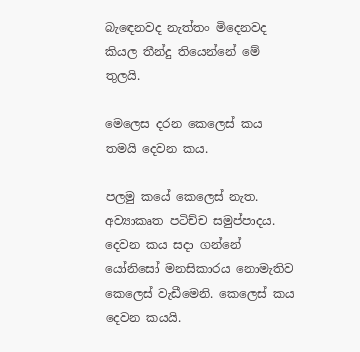බැඳෙනවද නැත්තං මිදෙනවද කියල තීන්දු තියෙන්නේ මේ තුලයි.

මෙලෙස දරන කෙලෙස් කය තමයි දෙවන කය.

පලමු කයේ කෙලෙස් නැත. අව්‍යාකෘත පටිච්ච සමුප්පාදය.
දෙවන කය සදා ගන්නේ යෝනිසෝ මනසිකාරය නොමැතිව කෙලෙස් වැඩීමෙනි. කෙලෙස් කය දෙවන කයයි.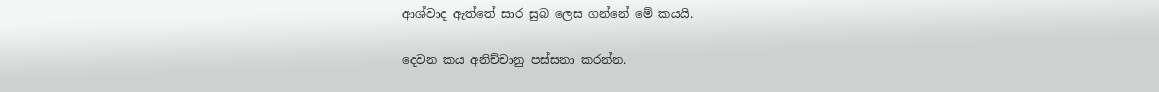ආශ්වාද ඇත්තේ සාර සුබ ලෙස ගන්නේ මේ කයයි.

දෙවන කය අනිච්චානු පස්සනා කරන්න.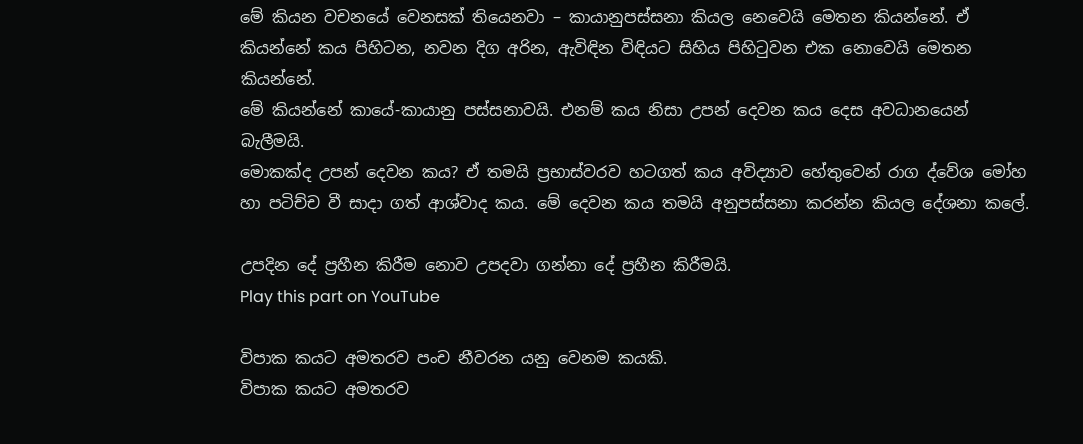මේ කියන වචනයේ වෙනසක් තියෙනවා – කායානුපස්සනා කියල නෙවෙයි මෙතන කියන්නේ. ඒ කියන්නේ කය පිහිටන, නවන දිග අරින, ඇවිඳින විඳියට සිහිය පිහිටුවන එක නොවෙයි මෙතන කියන්නේ.
මේ කියන්නේ කායේ-කායානු පස්සනාවයි. එනම් කය නිසා උපන් දෙවන කය දෙස අවධානයෙන් බැලීමයි.
මොකක්ද උපන් දෙවන කය? ඒ තමයි ප්‍රභාස්වරව හටගත් කය අවිද්‍යාව හේතුවෙන් රාග ද්වේශ මෝහ හා පටිච්ච වී සාදා ගත් ආශ්වාද කය. මේ දෙවන කය තමයි අනුපස්සනා කරන්න කියල දේශනා කලේ.

උපදින දේ ප්‍රහීන කිරීම නොව උපදවා ගන්නා දේ ප්‍රහීන කිරීමයි.
Play this part on YouTube

විපාක කයට අමතරව පංච නීවරන යනු වෙනම කයකි.
විපාක කයට අමතරව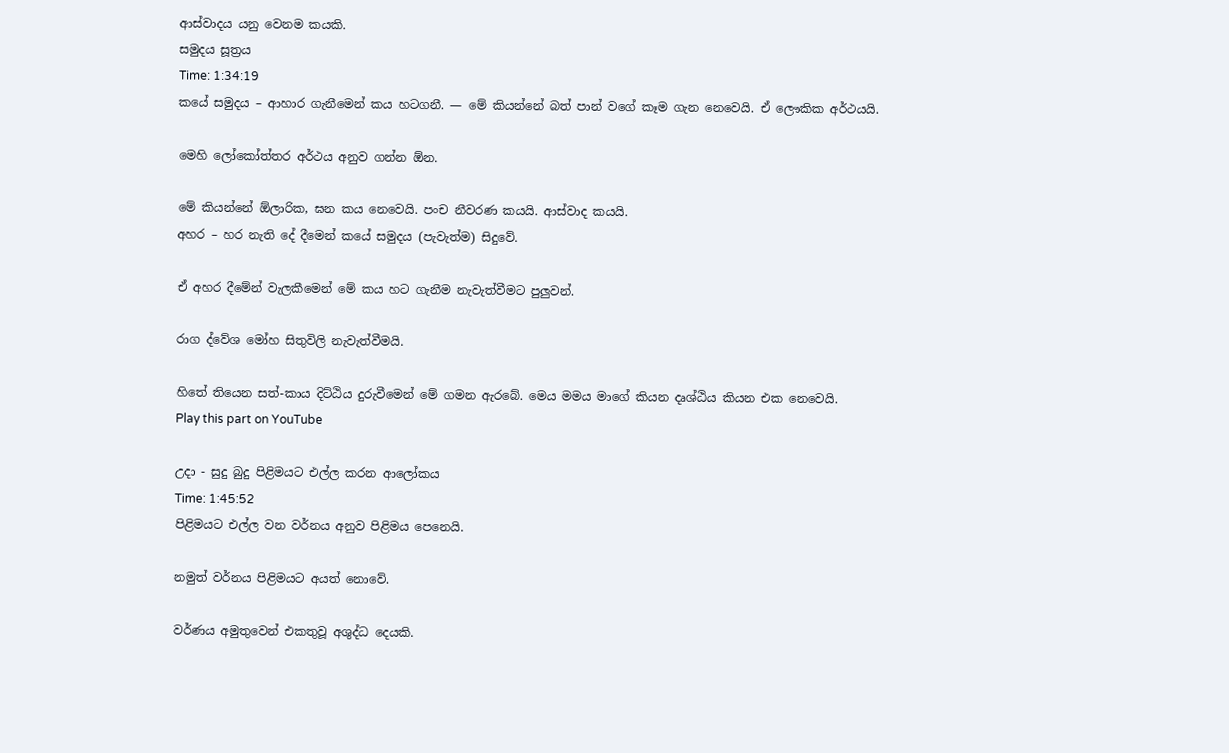ආස්වාදය යනු වෙනම කයකි.
සමුදය සූත්‍රය
Time: 1:34:19
කයේ සමුදය – ආහාර ගැනීමෙන් කය හටගනී. — මේ කියන්නේ බත් පාන් වගේ කෑම ගැන නෙවෙයි. ඒ ලෞකික අර්ථයයි.

මෙහි ලෝකෝත්තර අර්ථය අනුව ගන්න ඕන.

මේ කියන්නේ ඕලාරික, ඝන කය නෙවෙයි. පංච නීවරණ කයයි. ආස්වාද කයයි.
අහර – හර නැති දේ දීමෙන් කයේ සමුදය (පැවැත්ම) සිදුවේ.

ඒ අහර දීමේන් වැලකීමෙන් මේ කය හට ගැනීම නැවැත්වීමට පුලුවන්.

රාග ද්වේශ මෝහ සිතුවිලි නැවැත්වීමයි.

හිතේ තියෙන සත්-කාය දිට්ඨිය දුරුවීමෙන් මේ ගමන ඇරබේ. මෙය මමය මාගේ කියන දෘශ්ඨිය කියන එක නෙවෙයි.
Play this part on YouTube

උදා - සුදු බුදු පිළිමයට එල්ල කරන ආලෝකය
Time: 1:45:52
පිළිමයට එල්ල වන වර්නය අනුව පිළිමය පෙනෙයි.

නමුත් වර්නය පිළිමයට අයත් නොවේ.

වර්ණය අමුතුවෙන් එකතුවූ අශුද්ධ දෙයකි.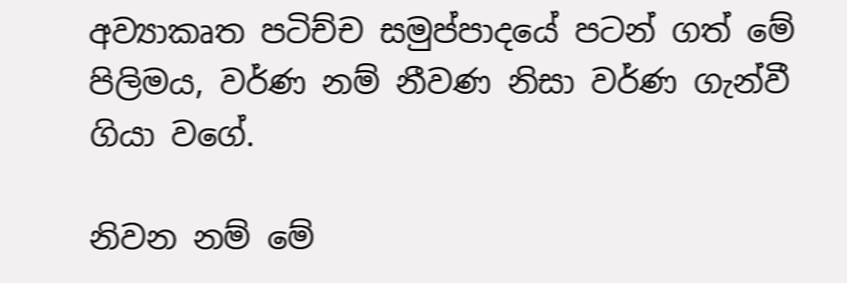අව්‍යාකෘත පටිච්ච සමුප්පාදයේ පටන් ගත් මේ පිලිමය, වර්ණ නම් නීවණ නිසා වර්ණ ගැන්වී ගියා වගේ.

නිවන නම් මේ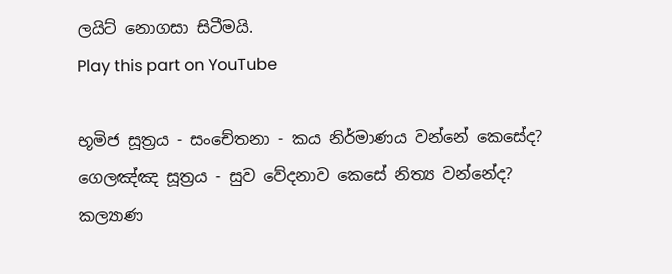ලයිට් නොගසා සිටීමයි.
Play this part on YouTube

භූමිජ සූත්‍රය - සංචේතනා - කය නිර්මාණය වන්නේ කෙසේද?
ගෙලඤ්ඤ සූත්‍රය - සුව වේදනාව කෙසේ නිත්‍ය වන්නේද?
කල්‍යාණ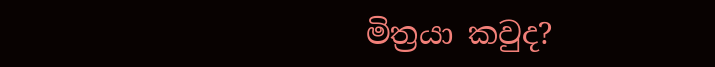මිත්‍රයා කවුද?